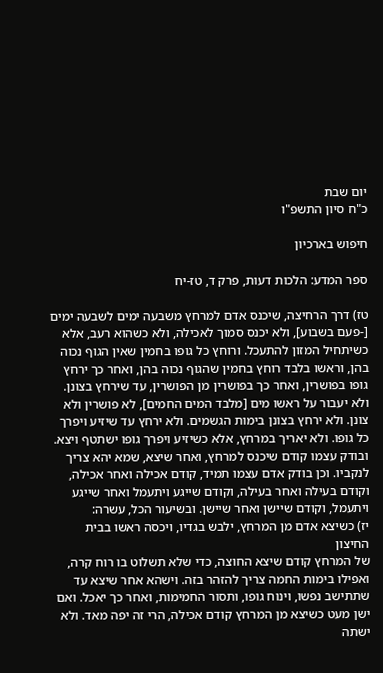יום שבת
כ"ח סיון התשפ"ו

חיפוש בארכיון

ספר המדע: הלכות דעות, פרק ד, טז-יח

טז) דרך הרחיצה, שיכנס אדם למרחץ משבעה ימים לשבעה ימים [-פעם בשבוע], ולא יכנס סמוך לאכילה, ולא כשהוא רעב, אלא כשיתחיל המזון להתעכל. ורוחץ כל גופו בחמין שאין הגוף נכוה בהן, וראשו בלבד רוחץ בחמין שהגוף נכוה בהן, ואחר כך ירחץ גופו בפושרין, ואחר כך בפושרין מן הפושרין, עד שירחץ בצונן. ולא יעבור על ראשו מים [מלבד המים החמים], לא פושרין ולא צונן. ולא ירחץ בצונן בימות הגשמים. ולא ירחץ עד שיזיע ויפרך כל גופו. ולא יאריך במרחץ, אלא כשיזיע ויפרך גופו ישתטף ויצא. ובודק עצמו קודם שיכנס למרחץ, ואחר שיצא, שמא יהא צריך לנקביו. וכן בודק אדם עצמו תמיד, קודם אכילה ואחר אכילה, וקודם בעילה ואחר בעילה, וקודם שייגע ויתעמל ואחר שייגע ויתעמל, וקודם שיישן ואחר שיישן. ובשיעור הכל, עשרה:
יז) כשיצא אדם מן המרחץ, ילבש בגדיו, ויכסה ראשו בבית החיצון
של המרחץ קודם שיצא החוצה, כדי שלא תשלוט בו רוח קרה, ואפילו בימות החמה צריך להזהר בזה. וישהא אחר שיצא עד שתתישב נפשו, וינוח גופו, ותסור החמימות, ואחר כך יאכל. ואם ישן מעט כשיצא מן המרחץ קודם אכילה, הרי זה יפה מאד. ולא ישתה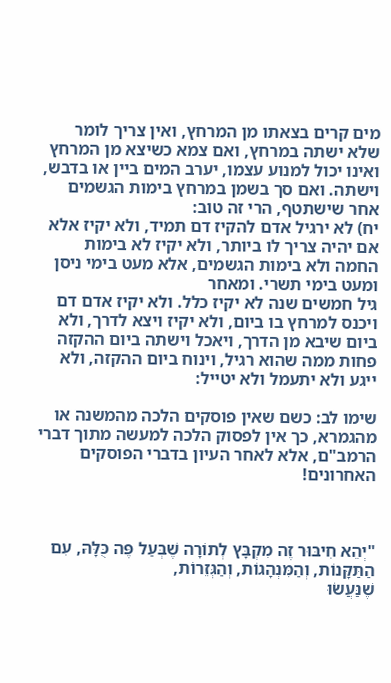מים קרים בצאתו מן המרחץ, ואין צריך לומר שלא ישתה במרחץ, ואם צמא כשיצא מן המרחץ ואינו יכול למנוע עצמו, יערב המים ביין או בדבש, וישתה. ואם סך בשמן במרחץ בימות הגשמים אחר שישתטף, הרי זה טוב:
יח) לא ירגיל אדם להקיז דם תמיד, ולא יקיז אלא אם יהיה צריך לו ביותר, ולא יקיז לא בימות החמה ולא בימות הגשמים, אלא מעט בימי ניסן ומעט בימי תשרי. ומאחר
גיל חמשים שנה לא יקיז כלל. ולא יקיז אדם דם ויכנס למרחץ בו ביום, ולא יקיז ויצא לדרך, ולא ביום שיבא מן הדרך, ויאכל וישתה ביום ההקזה פחות ממה שהוא רגיל, וינוח ביום ההקזה, ולא ייגע ולא יתעמל ולא יטייל:

שימו לב: כשם שאין פוסקים הלכה מהמשנה או מהגמרא, כך אין לפסוק הלכה למעשה מתוך דברי הרמב"ם, אלא לאחר העיון בדברי הפוסקים האחרונים!



"יְהֵא חִיבּוּר זֶה מִקְבָּץ לְתוֹרָה שֶׁבְּעַל פֶּה כֻּלָּהּ, עִם הַתַּקָּנוֹת, וְהַמִּנְהָגוֹת, וְהַגְּזֵרוֹת,
שֶׁנַּעֲשׂוּ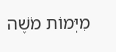מִיְּמוֹת מֹשֶׁה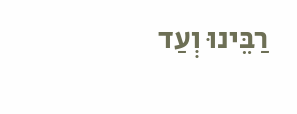רַבֵּינוּ וְעַד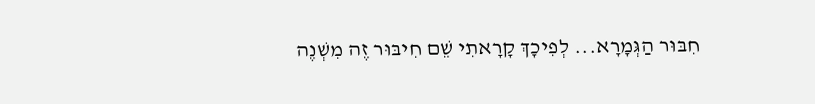חִבּוּר הַגְּמָרָא... לְפִיכָךְ קָרָאתִי שֵׁם חִיבּוּר זֶה מִשְׁנֶה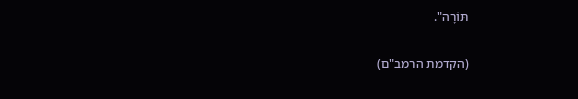תּוֹרָה".

(הקדמת הרמב"ם)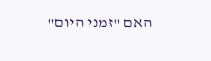האם "זמני היום"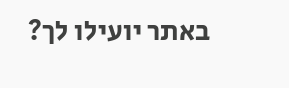באתר יועילו לך?